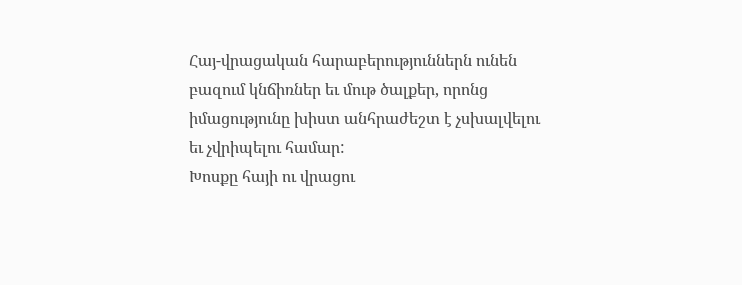Հայ-վրացական հարաբերություններն ունեն բազում կնճիռներ եւ մութ ծալքեր, որոնց իմացությունը խիստ անհրաժեշտ է չսխալվելու եւ չվրիպելու համար:
Խոսքը հայի ու վրացու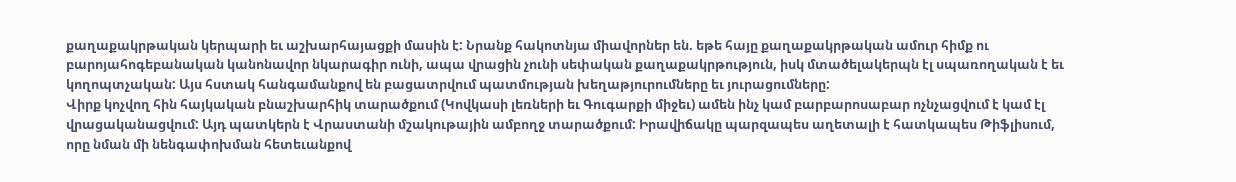քաղաքակրթական կերպարի եւ աշխարհայացքի մասին է: Նրանք հակոտնյա միավորներ են. եթե հայը քաղաքակրթական ամուր հիմք ու բարոյահոգեբանական կանոնավոր նկարագիր ունի, ապա վրացին չունի սեփական քաղաքակրթություն, իսկ մտածելակերպն էլ սպառողական է եւ կողոպտչական: Այս հստակ հանգամանքով են բացատրվում պատմության խեղաթյուրումները եւ յուրացումները:
Վիրք կոչվող հին հայկական բնաշխարհիկ տարածքում (Կովկասի լեռների եւ Գուգարքի միջեւ) ամեն ինչ կամ բարբարոսաբար ոչնչացվում է կամ էլ վրացականացվում: Այդ պատկերն է Վրաստանի մշակութային ամբողջ տարածքում: Իրավիճակը պարզապես աղետալի է հատկապես Թիֆլիսում, որը նման մի նենգափոխման հետեւանքով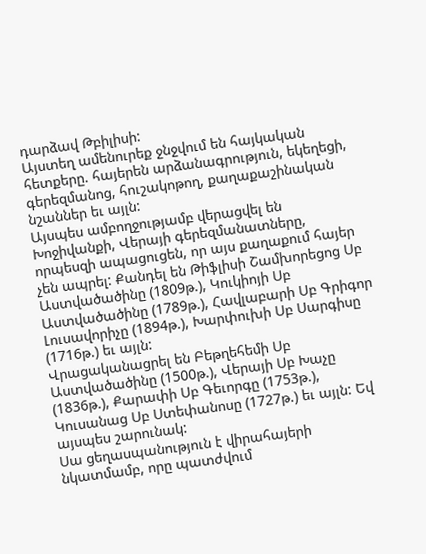դարձավ Թբիլիսի:
Այստեղ ամենուրեք ջնջվում են հայկական հետքերը. հայերեն արձանագրություն, եկեղեցի, գերեզմանոց, հուշակոթող, քաղաքաշինական նշաններ եւ այլն:
Այսպես ամբողջությամբ վերացվել են Խոջիվանքի, Վերայի գերեզմանատները, որպեսզի ապացուցեն, որ այս քաղաքում հայեր չեն ապրել: Քանդել են Թիֆլիսի Շամխորեցոց Սբ Աստվածածինը (1809թ.), Կուկիոյի Սբ Աստվածածինը (1789թ.), Հավլաբարի Սբ Գրիգոր Լուսավորիչը (1894թ.), Խարփուխի Սբ Սարգիսը (1716թ.) եւ այլն:
Վրացականացրել են Բեթղեհեմի Սբ Աստվածածինը (1500թ.), Վերայի Սբ Խաչը (1836թ.), Քարափի Սբ Գեւորգը (1753թ.), Կուսանաց Սբ Ստեփանոսը (1727թ.) եւ այլն: Եվ այսպես շարունակ:
Սա ցեղասպանություն է վիրահայերի նկատմամբ, որը պատժվում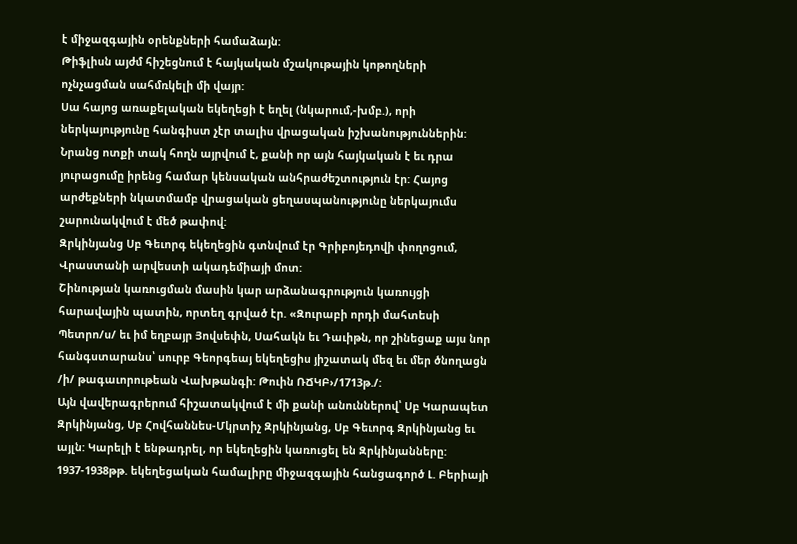է միջազգային օրենքների համաձայն:
Թիֆլիսն այժմ հիշեցնում է հայկական մշակութային կոթողների ոչնչացման սահմռկելի մի վայր:
Սա հայոց առաքելական եկեղեցի է եղել (նկարում,-խմբ.), որի ներկայությունը հանգիստ չէր տալիս վրացական իշխանություններին: Նրանց ոտքի տակ հողն այրվում է, քանի որ այն հայկական է եւ դրա յուրացումը իրենց համար կենսական անհրաժեշտություն էր: Հայոց արժեքների նկատմամբ վրացական ցեղասպանությունը ներկայումս շարունակվում է մեծ թափով:
Զրկինյանց Սբ Գեւորգ եկեղեցին գտնվում էր Գրիբոյեդովի փողոցում, Վրաստանի արվեստի ակադեմիայի մոտ:
Շինության կառուցման մասին կար արձանագրություն կառույցի հարավային պատին, որտեղ գրված էր. «Զուրաբի որդի մահտեսի Պետրո/ս/ եւ իմ եղբայր Յովսեփն, Սահակն եւ Դաւիթն, որ շինեցաք այս նոր հանգստարանս՝ սուրբ Գեորգեայ եկեղեցիս յիշատակ մեզ եւ մեր ծնողացն /ի/ թագաւորութեան Վախթանգի: Թուին ՌՃԿԲ›/1713թ./:
Այն վավերագրերում հիշատակվում է մի քանի անուններով՝ Սբ Կարապետ Զրկինյանց, Սբ Հովհաննես-Մկրտիչ Զրկինյանց, Սբ Գեւորգ Զրկինյանց եւ այլն: Կարելի է ենթադրել, որ եկեղեցին կառուցել են Զրկինյանները:
1937-1938թթ. եկեղեցական համալիրը միջազգային հանցագործ Լ. Բերիայի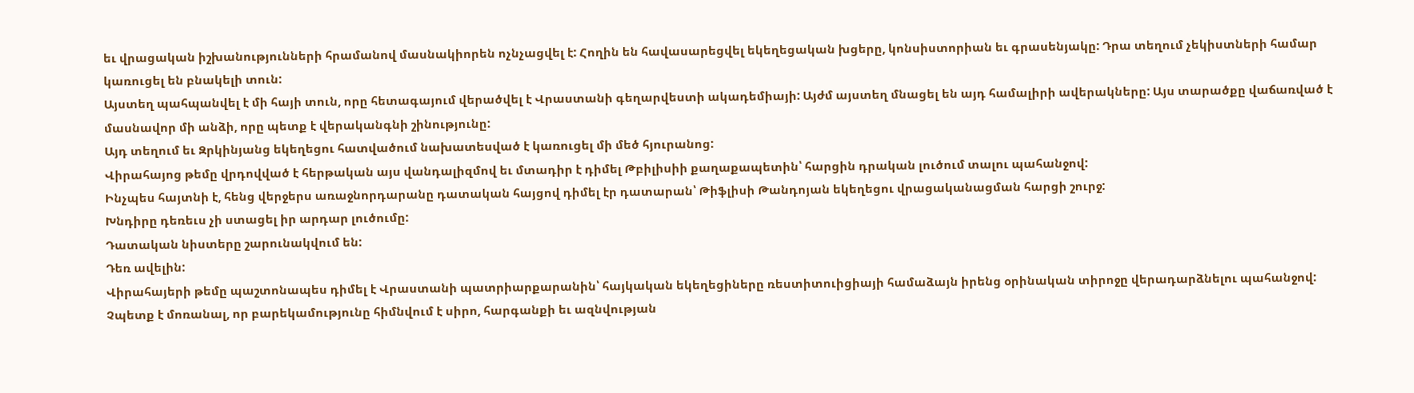եւ վրացական իշխանությունների հրամանով մասնակիորեն ոչնչացվել է: Հողին են հավասարեցվել եկեղեցական խցերը, կոնսիստորիան եւ գրասենյակը: Դրա տեղում չեկիստների համար կառուցել են բնակելի տուն:
Այստեղ պահպանվել է մի հայի տուն, որը հետագայում վերածվել է Վրաստանի գեղարվեստի ակադեմիայի: Այժմ այստեղ մնացել են այդ համալիրի ավերակները: Այս տարածքը վաճառված է մասնավոր մի անձի, որը պետք է վերականգնի շինությունը:
Այդ տեղում եւ Զրկինյանց եկեղեցու հատվածում նախատեսված է կառուցել մի մեծ հյուրանոց:
Վիրահայոց թեմը վրդովված է հերթական այս վանդալիզմով եւ մտադիր է դիմել Թբիլիսիի քաղաքապետին՝ հարցին դրական լուծում տալու պահանջով:
Ինչպես հայտնի է, հենց վերջերս առաջնորդարանը դատական հայցով դիմել էր դատարան՝ Թիֆլիսի Թանդոյան եկեղեցու վրացականացման հարցի շուրջ:
Խնդիրը դեռեւս չի ստացել իր արդար լուծումը:
Դատական նիստերը շարունակվում են:
Դեռ ավելին:
Վիրահայերի թեմը պաշտոնապես դիմել է Վրաստանի պատրիարքարանին՝ հայկական եկեղեցիները ռեստիտուիցիայի համաձայն իրենց օրինական տիրոջը վերադարձնելու պահանջով:
Չպետք է մոռանալ, որ բարեկամությունը հիմնվում է սիրո, հարգանքի եւ ազնվության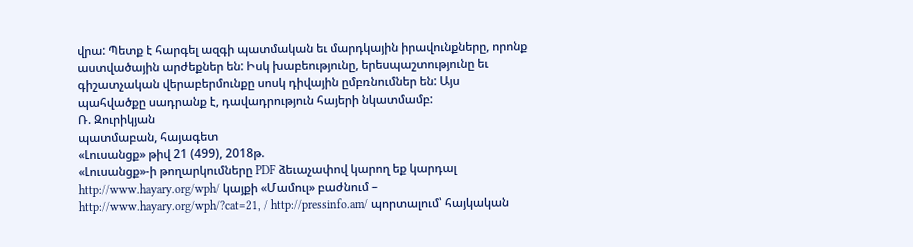վրա: Պետք է հարգել ազգի պատմական եւ մարդկային իրավունքները, որոնք աստվածային արժեքներ են: Իսկ խաբեությունը, երեսպաշտությունը եւ գիշատչական վերաբերմունքը սոսկ դիվային ըմբռնումներ են: Այս պահվածքը սադրանք է, դավադրություն հայերի նկատմամբ:
Ռ. Զուրիկյան
պատմաբան, հայագետ
«Լուսանցք» թիվ 21 (499), 2018թ.
«Լուսանցք»-ի թողարկումները PDF ձեւաչափով կարող եք կարդալ http://www.hayary.org/wph/ կայքի «Մամուլ» բաժնում – http://www.hayary.org/wph/?cat=21, / http://pressinfo.am/ պորտալում՝ հայկական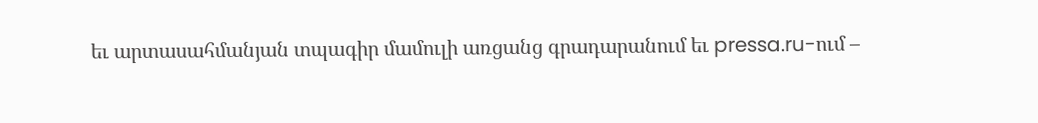եւ արտասահմանյան տպագիր մամուլի առցանց գրադարանում եւ pressa.ru-ում –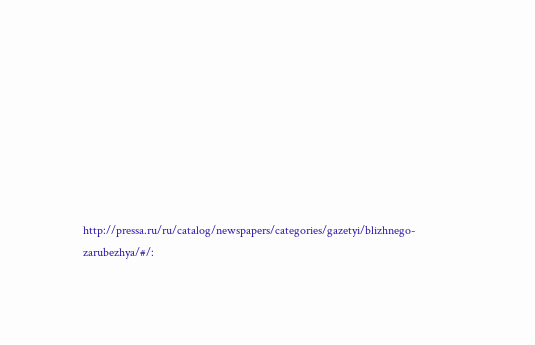http://pressa.ru/ru/catalog/newspapers/categories/gazetyi/blizhnego-zarubezhya/#/: